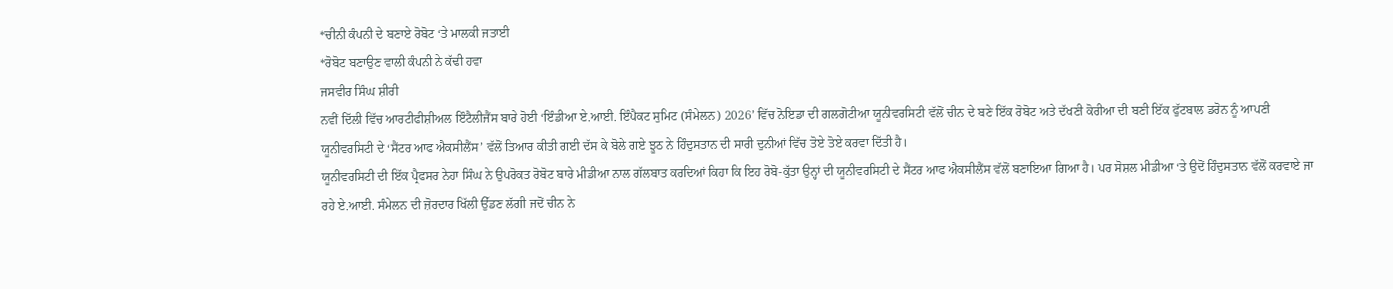*ਚੀਨੀ ਕੰਪਨੀ ਦੇ ਬਣਾਏ ਰੋਬੋਟ ‘ਤੇ ਮਾਲਕੀ ਜਤਾਈ
*ਰੋਬੋਟ ਬਣਾਉਣ ਵਾਲੀ ਕੰਪਨੀ ਨੇ ਕੱਢੀ ਹਵਾ
ਜਸਵੀਰ ਸਿੰਘ ਸ਼ੀਰੀ
ਨਵੀਂ ਦਿੱਲੀ ਵਿੱਚ ਆਰਟੀਫੀਸ਼ੀਅਲ ਇੰਟੈਲੀਜੈਂਸ ਬਾਰੇ ਹੋਈ ‘ਇੰਡੀਆ ਏ.ਆਈ. ਇੰਪੈਕਟ ਸੁਮਿਟ (ਸੰਮੇਲਨ) 2026’ ਵਿੱਚ ਨੋਇਡਾ ਦੀ ਗਲਗੋਟੀਆ ਯੂਨੀਵਰਸਿਟੀ ਵੱਲੋਂ ਚੀਨ ਦੇ ਬਣੇ ਇੱਕ ਰੋਬੋਟ ਅਤੇ ਦੱਖਣੀ ਕੋਰੀਆ ਦੀ ਬਣੀ ਇੱਕ ਫੁੱਟਬਾਲ ਡਰੋਨ ਨੂੰ ਆਪਣੀ ਯੂਨੀਵਰਸਿਟੀ ਦੇ ‘ਸੈਂਟਰ ਆਫ ਐਕਸੀਲੈਂਸ’ ਵੱਲੋਂ ਤਿਆਰ ਕੀਤੀ ਗਈ ਦੱਸ ਕੇ ਬੋਲੇ ਗਏ ਝੂਠ ਨੇ ਹਿੰਦੁਸਤਾਨ ਦੀ ਸਾਰੀ ਦੁਨੀਆਂ ਵਿੱਚ ਤੋਏ ਤੋਏ ਕਰਵਾ ਦਿੱਤੀ ਹੈ।
ਯੂਨੀਵਰਸਿਟੀ ਦੀ ਇੱਕ ਪ੍ਰੈਫਸਰ ਨੇਹਾ ਸਿੰਘ ਨੇ ਉਪਰੋਕਤ ਰੋਬੋਟ ਬਾਰੇ ਮੀਡੀਆ ਨਾਲ ਗੱਲਬਾਤ ਕਰਦਿਆਂ ਕਿਹਾ ਕਿ ਇਹ ਰੋਬੋ-ਕੁੱਤਾ ਉਨ੍ਹਾਂ ਦੀ ਯੂਨੀਵਰਸਿਟੀ ਦੇ ਸੈਂਟਰ ਆਫ ਐਕਸੀਲੈਂਸ ਵੱਲੋਂ ਬਣਾਇਆ ਗਿਆ ਹੈ। ਪਰ ਸੋਸ਼ਲ ਮੀਡੀਆ ‘ਤੇ ਉਦੋਂ ਹਿੰਦੁਸਤਾਨ ਵੱਲੋਂ ਕਰਵਾਏ ਜਾ ਰਹੇ ਏ.ਆਈ. ਸੰਮੇਲਨ ਦੀ ਜ਼ੋਰਦਾਰ ਖਿੱਲੀ ਉੱਡਣ ਲੱਗੀ ਜਦੋਂ ਚੀਨ ਨੇ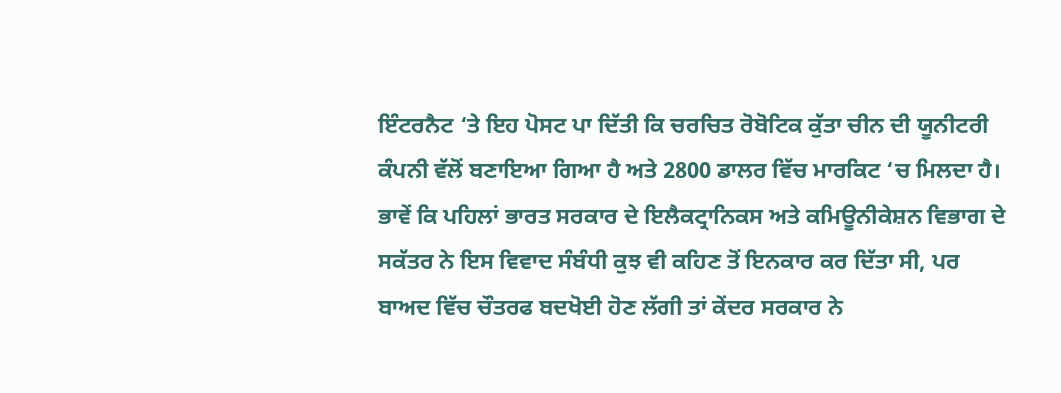ਇੰਟਰਨੈਟ ‘ਤੇ ਇਹ ਪੋਸਟ ਪਾ ਦਿੱਤੀ ਕਿ ਚਰਚਿਤ ਰੋਬੋਟਿਕ ਕੁੱਤਾ ਚੀਨ ਦੀ ਯੂਨੀਟਰੀ ਕੰਪਨੀ ਵੱਲੋਂ ਬਣਾਇਆ ਗਿਆ ਹੈ ਅਤੇ 2800 ਡਾਲਰ ਵਿੱਚ ਮਾਰਕਿਟ ‘ਚ ਮਿਲਦਾ ਹੈ।
ਭਾਵੇਂ ਕਿ ਪਹਿਲਾਂ ਭਾਰਤ ਸਰਕਾਰ ਦੇ ਇਲੈਕਟ੍ਰਾਨਿਕਸ ਅਤੇ ਕਮਿਊਨੀਕੇਸ਼ਨ ਵਿਭਾਗ ਦੇ ਸਕੱਤਰ ਨੇ ਇਸ ਵਿਵਾਦ ਸੰਬੰਧੀ ਕੁਝ ਵੀ ਕਹਿਣ ਤੋਂ ਇਨਕਾਰ ਕਰ ਦਿੱਤਾ ਸੀ, ਪਰ ਬਾਅਦ ਵਿੱਚ ਚੌਤਰਫ ਬਦਖੋਈ ਹੋਣ ਲੱਗੀ ਤਾਂ ਕੇਂਦਰ ਸਰਕਾਰ ਨੇ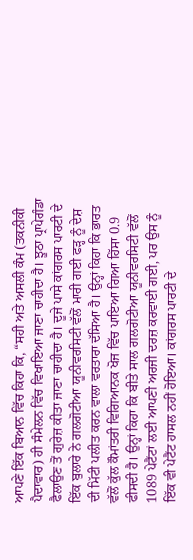ਆਪਣੇ ਇੱਕ ਬਿਆਨ ਵਿੱਚ ਕਿਹਾ ਕਿ, “ਸਹੀ ਅਤੇ ਅਸਲੀ ਕੰਮ (ਤਕਨੀਕੀ ਪੈਦਾਵਾਰ) ਹੀ ਸੰਮੇਲਨ ਵਿੱਚ ਵਿਖਾਇਆ ਜਾਣਾ ਚਾਹੀਦਾ ਹੈ। ਝੂਠਾ ਪ੍ਰਾਪੇਗੰਡਾ ਫੈਲਾਉਣ ਤੋਂ ਗੁਰੇਜ਼ ਕੀਤਾ ਜਾਣਾ ਚਾਹੀਦਾ ਹੈ। ਦੂਜੇ ਪਾਸੇ ਕਾਂਗਰਸ ਪਾਰਟੀ ਦੇ ਇੱਕ ਬੁਲਾਰੇ ਨੇ ਗਲਗੋਟੀਆ ਯੂਨੀਵਰਸਿਟੀ ਵੱਲੋਂ ਮਾਰੀ ਗਈ ਫੜ੍ਹ ਨੂੰ ਦੇਸ਼ ਦੀ ਮਿੱਟੀ ਪਲੀਤ ਕਰਨ ਵਾਲਾ ਵਰਤਾਰਾ ਦੱਸਿਆ ਹੈ। ਉਨ੍ਹਾਂ ਕਿਹਾ ਕਿ ਭਾਰਤ ਵੱਲੋਂ ਕੁੱਲ ਕੌਮਾਂਤਰੀ ਵਿਗਿਆਨਕ ਖੋਜ ਵਿੱਚ ਪਾਇਆ ਗਿਆ ਹਿੱਸਾ 0.9 ਫੀਸਦੀ ਹੈ। ਉਨ੍ਹਾਂ ਕਿਹਾ ਕਿ ਬੀਤੇ ਸਾਲ ਗਲਗੋਟੀਆ ਯੂਨੀਵਰਸਿਟੀ ਵੱਲੋਂ 1089 ਪੇਟੈਂਟਾਂ ਲਈ ਆਪਣੀ ਅਰਜੀ ਦਰਜ਼ ਕਰਵਾਈ ਗਈ, ਪਰ ਉਸ ਨੂੰ ਇੱਕ ਵੀ ਪੇਟੈਂਟ ਹਾਸਲ ਨਹੀਂ ਹੋਇਆ। ਕਾਂਗਰਸ ਪਾਰਟੀ ਦੇ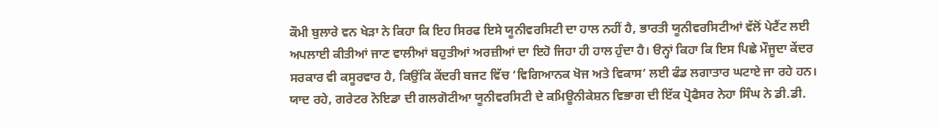ਕੌਮੀ ਬੁਲਾਰੇ ਵਨ ਖੇੜਾ ਨੇ ਕਿਹਾ ਕਿ ਇਹ ਸਿਰਫ ਇਸੇ ਯੂਨੀਵਰਸਿਟੀ ਦਾ ਹਾਲ ਨਹੀਂ ਹੈ, ਭਾਰਤੀ ਯੂਨੀਵਰਸਿਟੀਆਂ ਵੱਲੋਂ ਪੇਟੈਂਟ ਲਈ ਅਪਲਾਈ ਕੀਤੀਆਂ ਜਾਣ ਵਾਲੀਆਂ ਬਹੁਤੀਆਂ ਅਰਜ਼ੀਆਂ ਦਾ ਇਹੋ ਜਿਹਾ ਹੀ ਹਾਲ ਹੁੰਦਾ ਹੈ। ੳਨ੍ਹਾਂ ਕਿਹਾ ਕਿ ਇਸ ਪਿਛੇ ਮੌਜੂਦਾ ਕੇਂਦਰ ਸਰਕਾਰ ਵੀ ਕਸੂਰਵਾਰ ਹੈ, ਕਿਉਂਕਿ ਕੇਂਦਰੀ ਬਜਟ ਵਿੱਚ ‘ਵਿਗਿਆਨਕ ਖੋਜ ਅਤੇ ਵਿਕਾਸ’ ਲਈ ਫੰਡ ਲਗਾਤਾਰ ਘਟਾਏ ਜਾ ਰਹੇ ਹਨ।
ਯਾਦ ਰਹੇ, ਗਰੇਟਰ ਨੋਇਡਾ ਦੀ ਗਲਗੋਟੀਆ ਯੂਨੀਵਰਸਿਟੀ ਦੇ ਕਮਿਊਨੀਕੇਸ਼ਨ ਵਿਭਾਗ ਦੀ ਇੱਕ ਪ੍ਰੋਫੈਸਰ ਨੇਹਾ ਸਿੰਘ ਨੇ ਡੀ.ਡੀ.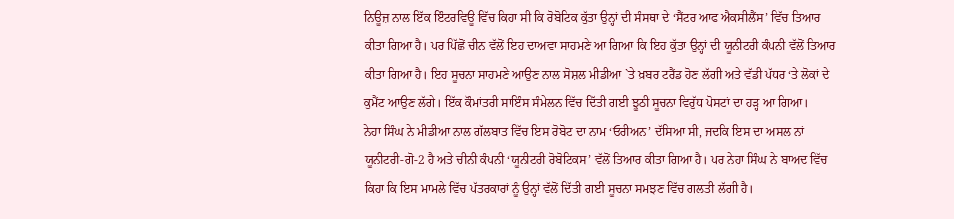ਨਿਊਜ਼ ਨਾਲ ਇੱਕ ਇੰਟਰਵਿਊ ਵਿੱਚ ਕਿਹਾ ਸੀ ਕਿ ਰੋਬੋਟਿਕ ਕੁੱਤਾ ਉਨ੍ਹਾਂ ਦੀ ਸੰਸਥਾ ਦੇ ‘ਸੈਂਟਰ ਆਫ ਐਕਸੀਲੈਂਸ’ ਵਿੱਚ ਤਿਆਰ ਕੀਤਾ ਗਿਆ ਹੈ। ਪਰ ਪਿੱਛੋਂ ਚੀਨ ਵੱਲੋਂ ਇਹ ਦਾਅਵਾ ਸਾਹਮਣੇ ਆ ਗਿਆ ਕਿ ਇਹ ਕੁੱਤਾ ਉਨ੍ਹਾਂ ਦੀ ਯੂਨੀਟਰੀ ਕੰਪਨੀ ਵੱਲੋਂ ਤਿਆਰ ਕੀਤਾ ਗਿਆ ਹੈ। ਇਹ ਸੂਚਨਾ ਸਾਹਮਣੇ ਆਉਣ ਨਾਲ ਸੋਸ਼ਲ ਮੀਡੀਆ `ਤੇ ਖ਼ਬਰ ਟਰੈਂਡ ਹੋਣ ਲੱਗੀ ਅਤੇ ਵੱਡੀ ਪੱਧਰ ‘ਤੇ ਲੋਕਾਂ ਦੇ ਕੁਮੈਂਟ ਆਉਣ ਲੱਗੇ। ਇੱਕ ਕੌਮਾਂਤਰੀ ਸਾਇੰਸ ਸੰਮੇਲਨ ਵਿੱਚ ਦਿੱਤੀ ਗਈ ਝੂਠੀ ਸੂਚਨਾ ਵਿਰੁੱਧ ਪੋਸਟਾਂ ਦਾ ਹੜ੍ਹ ਆ ਗਿਆ।
ਨੇਹਾ ਸਿੰਘ ਨੇ ਮੀਡੀਆ ਨਾਲ ਗੱਲਬਾਤ ਵਿੱਚ ਇਸ ਰੋਬੋਟ ਦਾ ਨਾਮ ‘ਓਰੀਅਨ’ ਦੱਸਿਆ ਸੀ, ਜਦਕਿ ਇਸ ਦਾ ਅਸਲ ਨਾਂ ਯੂਨੀਟਰੀ-ਗੋ-2 ਹੈ ਅਤੇ ਚੀਨੀ ਕੰਪਨੀ ‘ਯੂਨੀਟਰੀ ਰੋਬੋਟਿਕਸ’ ਵੱਲੋਂ ਤਿਆਰ ਕੀਤਾ ਗਿਆ ਹੈ। ਪਰ ਨੇਹਾ ਸਿੰਘ ਨੇ ਬਾਅਦ ਵਿੱਚ ਕਿਹਾ ਕਿ ਇਸ ਮਾਮਲੇ ਵਿੱਚ ਪੱਤਰਕਾਰਾਂ ਨੂੰ ਉਨ੍ਹਾਂ ਵੱਲੋਂ ਦਿੱਤੀ ਗਈ ਸੂਚਨਾ ਸਮਝਣ ਵਿੱਚ ਗਲਤੀ ਲੱਗੀ ਹੈ।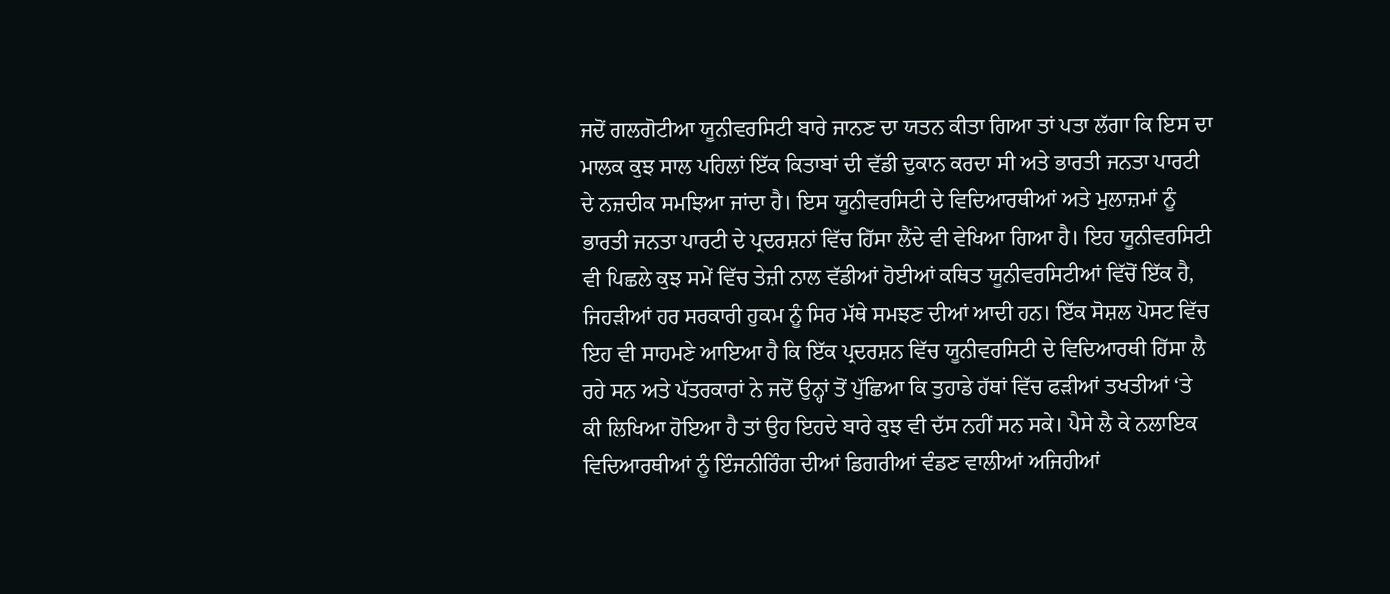ਜਦੋਂ ਗਲਗੋਟੀਆ ਯੂਨੀਵਰਸਿਟੀ ਬਾਰੇ ਜਾਨਣ ਦਾ ਯਤਨ ਕੀਤਾ ਗਿਆ ਤਾਂ ਪਤਾ ਲੱਗਾ ਕਿ ਇਸ ਦਾ ਮਾਲਕ ਕੁਝ ਸਾਲ ਪਹਿਲਾਂ ਇੱਕ ਕਿਤਾਬਾਂ ਦੀ ਵੱਡੀ ਦੁਕਾਨ ਕਰਦਾ ਸੀ ਅਤੇ ਭਾਰਤੀ ਜਨਤਾ ਪਾਰਟੀ ਦੇ ਨਜ਼ਦੀਕ ਸਮਝਿਆ ਜਾਂਦਾ ਹੈ। ਇਸ ਯੂਨੀਵਰਸਿਟੀ ਦੇ ਵਿਦਿਆਰਥੀਆਂ ਅਤੇ ਮੁਲਾਜ਼ਮਾਂ ਨੂੰ ਭਾਰਤੀ ਜਨਤਾ ਪਾਰਟੀ ਦੇ ਪ੍ਰਦਰਸ਼ਨਾਂ ਵਿੱਚ ਹਿੱਸਾ ਲੈਂਦੇ ਵੀ ਵੇਖਿਆ ਗਿਆ ਹੈ। ਇਹ ਯੂਨੀਵਰਸਿਟੀ ਵੀ ਪਿਛਲੇ ਕੁਝ ਸਮੇਂ ਵਿੱਚ ਤੇਜ਼ੀ ਨਾਲ ਵੱਡੀਆਂ ਹੋਈਆਂ ਕਥਿਤ ਯੂਨੀਵਰਸਿਟੀਆਂ ਵਿੱਚੋਂ ਇੱਕ ਹੈ, ਜਿਹੜੀਆਂ ਹਰ ਸਰਕਾਰੀ ਹੁਕਮ ਨੂੰ ਸਿਰ ਮੱਥੇ ਸਮਝਣ ਦੀਆਂ ਆਦੀ ਹਨ। ਇੱਕ ਸੋਸ਼ਲ ਪੋਸਟ ਵਿੱਚ ਇਹ ਵੀ ਸਾਹਮਣੇ ਆਇਆ ਹੈ ਕਿ ਇੱਕ ਪ੍ਰਦਰਸ਼ਨ ਵਿੱਚ ਯੂਨੀਵਰਸਿਟੀ ਦੇ ਵਿਦਿਆਰਥੀ ਹਿੱਸਾ ਲੈ ਰਹੇ ਸਨ ਅਤੇ ਪੱਤਰਕਾਰਾਂ ਨੇ ਜਦੋਂ ਉਨ੍ਹਾਂ ਤੋਂ ਪੁੱਛਿਆ ਕਿ ਤੁਹਾਡੇ ਹੱਥਾਂ ਵਿੱਚ ਫੜੀਆਂ ਤਖਤੀਆਂ ‘ਤੇ ਕੀ ਲਿਖਿਆ ਹੋਇਆ ਹੈ ਤਾਂ ਉਹ ਇਹਦੇ ਬਾਰੇ ਕੁਝ ਵੀ ਦੱਸ ਨਹੀਂ ਸਨ ਸਕੇ। ਪੈਸੇ ਲੈ ਕੇ ਨਲਾਇਕ ਵਿਦਿਆਰਥੀਆਂ ਨੂੰ ਇੰਜਨੀਰਿੰਗ ਦੀਆਂ ਡਿਗਰੀਆਂ ਵੰਡਣ ਵਾਲੀਆਂ ਅਜਿਹੀਆਂ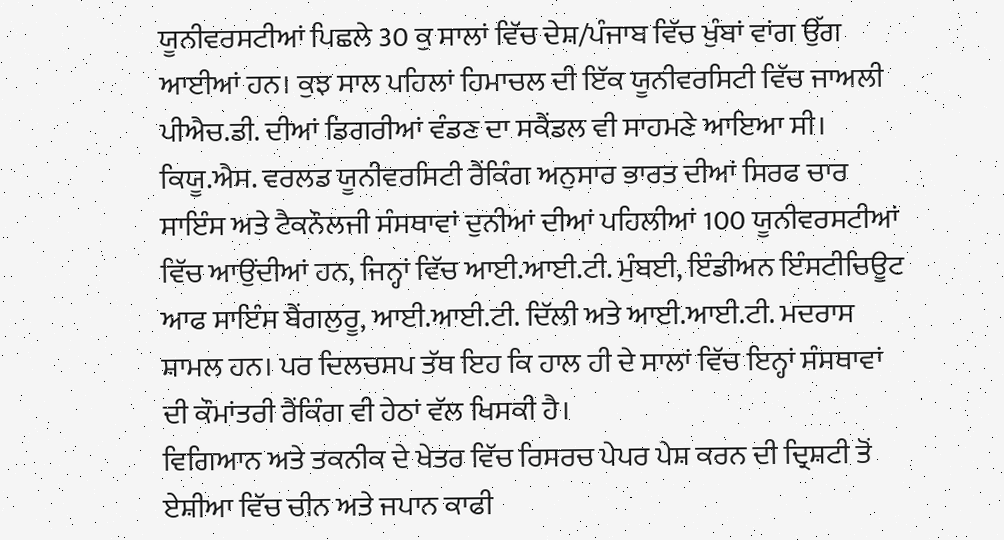ਯੂਨੀਵਰਸਟੀਆਂ ਪਿਛਲੇ 30 ਕੁ ਸਾਲਾਂ ਵਿੱਚ ਦੇਸ਼/ਪੰਜਾਬ ਵਿੱਚ ਖੁੰਬਾਂ ਵਾਂਗ ਉੱਗ ਆਈਆਂ ਹਨ। ਕੁਝ ਸਾਲ ਪਹਿਲਾਂ ਹਿਮਾਚਲ ਦੀ ਇੱਕ ਯੂਨੀਵਰਸਿਟੀ ਵਿੱਚ ਜਾਅਲੀ ਪੀਐਚ.ਡੀ. ਦੀਆਂ ਡਿਗਰੀਆਂ ਵੰਡਣ ਦਾ ਸਕੈਂਡਲ ਵੀ ਸਾਹਮਣੇ ਆਇਆ ਸੀ। ਕਿਯੂ.ਐਸ. ਵਰਲਡ ਯੂਨੀਵਰਸਿਟੀ ਰੈਂਕਿੰਗ ਅਨੁਸਾਰ ਭਾਰਤ ਦੀਆਂ ਸਿਰਫ ਚਾਰ ਸਾਇੰਸ ਅਤੇ ਟੈਕਨੌਲਜੀ ਸੰਸਥਾਵਾਂ ਦੁਨੀਆਂ ਦੀਆਂ ਪਹਿਲੀਆਂ 100 ਯੂਨੀਵਰਸਟੀਆਂ ਵਿੱਚ ਆਉਂਦੀਆਂ ਹਨ, ਜਿਨ੍ਹਾਂ ਵਿੱਚ ਆਈ.ਆਈ.ਟੀ. ਮੁੰਬਈ, ਇੰਡੀਅਨ ਇੰਸਟੀਚਿਊਟ ਆਫ ਸਾਇੰਸ ਬੈਂਗਲੁਰੂ, ਆਈ.ਆਈ.ਟੀ. ਦਿੱਲੀ ਅਤੇ ਆਈ.ਆਈ.ਟੀ. ਮਦਰਾਸ ਸ਼ਾਮਲ ਹਨ। ਪਰ ਦਿਲਚਸਪ ਤੱਥ ਇਹ ਕਿ ਹਾਲ ਹੀ ਦੇ ਸਾਲਾਂ ਵਿੱਚ ਇਨ੍ਹਾਂ ਸੰਸਥਾਵਾਂ ਦੀ ਕੌਮਾਂਤਰੀ ਰੈਂਕਿੰਗ ਵੀ ਹੇਠਾਂ ਵੱਲ ਖਿਸਕੀ ਹੈ।
ਵਿਗਿਆਨ ਅਤੇ ਤਕਨੀਕ ਦੇ ਖੇਤਰ ਵਿੱਚ ਰਿਸਰਚ ਪੇਪਰ ਪੇਸ਼ ਕਰਨ ਦੀ ਦ੍ਰਿਸ਼ਟੀ ਤੋਂ ਏਸ਼ੀਆ ਵਿੱਚ ਚੀਨ ਅਤੇ ਜਪਾਨ ਕਾਫੀ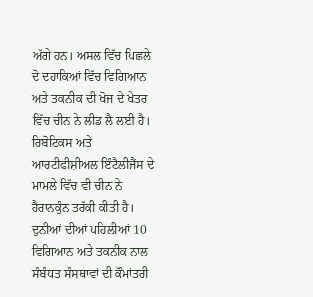ਅੱਗੇ ਹਨ। ਅਸਲ ਵਿੱਚ ਪਿਛਲੇ ਦੋ ਦਹਾਕਿਆਂ ਵਿੱਚ ਵਿਗਿਆਨ ਅਤੇ ਤਕਨੀਕ ਦੀ ਖੋਜ ਦੇ ਖੇਤਰ ਵਿੱਚ ਚੀਨ ਨੇ ਲੀਡ ਲੈ ਲਈ ਹੈ। ਰਿਬੋਟਿਕਸ ਅਤੇ ਆਰਟੀਫੀਸ਼ੀਅਲ ਇੰਟੈਲੀਜੈਂਸ ਦੇ ਮਾਮਲੇ ਵਿੱਚ ਵੀ ਚੀਨ ਨੇ ਹੈਰਾਨਕੁੰਨ ਤਰੱਕੀ ਕੀਤੀ ਹੈ। ਦੁਨੀਆਂ ਦੀਆਂ ਪਹਿਲੀਆਂ 10 ਵਿਗਿਆਨ ਅਤੇ ਤਕਨੀਕ ਨਾਲ ਸੰਬੰਧਤ ਸੰਸਥਾਵਾਂ ਦੀ ਕੌਮਾਂਤਰੀ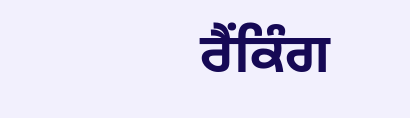ਰੈਂਕਿੰਗ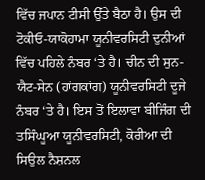ਵਿੱਚ ਜਪਾਨ ਟੀਸੀ ਉੱਤੇ ਬੈਠਾ ਹੈ। ਉਸ ਦੀ ਟੋਕੀਓ-ਯਾਕੋਹਾਮਾ ਯੂਨੀਵਰਸਿਟੀ ਦੁਨੀਆਂ ਵਿੱਚ ਪਹਿਲੇ ਨੰਬਰ ‘ਤੇ ਹੈ। ਚੀਨ ਦੀ ਸੁਨ-ਯੈਟ-ਸੇਨ (ਹਾਂਗਕਾਂਗ) ਯੂਨੀਵਰਸਿਟੀ ਦੂਜੇ ਨੰਬਰ ‘ਤੇ ਹੈ। ਇਸ ਤੋਂ ਇਲਾਵਾ ਬੀਜਿੰਗ ਦੀ ਤਸਿੰਘੂਆ ਯੂਨੀਵਰਸਿਟੀ, ਕੋਰੀਆ ਦੀ ਸਿਉਲ ਨੈਸ਼ਨਲ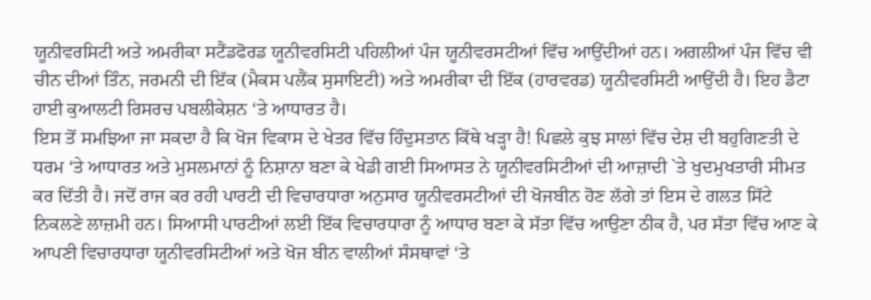ਯੂਨੀਵਰਸਿਟੀ ਅਤੇ ਅਮਰੀਕਾ ਸਟੈਂਡਫੋਰਡ ਯੂਨੀਵਰਸਿਟੀ ਪਹਿਲੀਆਂ ਪੰਜ ਯੂਨੀਵਰਸਟੀਆਂ ਵਿੱਚ ਆਉਂਦੀਆਂ ਹਨ। ਅਗਲੀਆਂ ਪੰਜ ਵਿੱਚ ਵੀ ਚੀਨ ਦੀਆਂ ਤਿੰਨ, ਜਰਮਨੀ ਦੀ ਇੱਕ (ਮੈਕਸ ਪਲੈਂਕ ਸੁਸਾਇਟੀ) ਅਤੇ ਅਮਰੀਕਾ ਦੀ ਇੱਕ (ਹਾਰਵਰਡ) ਯੂਨੀਵਰਸਿਟੀ ਆਉਂਦੀ ਹੈ। ਇਹ ਡੈਟਾ ਹਾਈ ਕੁਆਲਟੀ ਰਿਸਰਚ ਪਬਲੀਕੇਸ਼ਨ ‘ਤੇ ਆਧਾਰਤ ਹੈ।
ਇਸ ਤੋਂ ਸਮਝਿਆ ਜਾ ਸਕਦਾ ਹੈ ਕਿ ਖੋਜ ਵਿਕਾਸ ਦੇ ਖੇਤਰ ਵਿੱਚ ਹਿੰਦੁਸਤਾਨ ਕਿੱਥੇ ਖੜ੍ਹਾ ਹੈ! ਪਿਛਲੇ ਕੁਝ ਸਾਲਾਂ ਵਿੱਚ ਦੇਸ਼ ਦੀ ਬਹੁਗਿਣਤੀ ਦੇ ਧਰਮ ‘ਤੇ ਆਧਾਰਤ ਅਤੇ ਮੁਸਲਮਾਨਾਂ ਨੂੰ ਨਿਸ਼ਾਨਾ ਬਣਾ ਕੇ ਖੇਡੀ ਗਈ ਸਿਆਸਤ ਨੇ ਯੂਨੀਵਰਸਿਟੀਆਂ ਦੀ ਆਜ਼ਾਦੀ `ਤੇ ਖੁਦਮੁਖਤਾਰੀ ਸੀਮਤ ਕਰ ਦਿੱਤੀ ਹੈ। ਜਦੋਂ ਰਾਜ ਕਰ ਰਹੀ ਪਾਰਟੀ ਦੀ ਵਿਚਾਰਧਾਰਾ ਅਨੁਸਾਰ ਯੂਨੀਵਰਸਟੀਆਂ ਦੀ ਖੋਜਬੀਨ ਹੋਣ ਲੱਗੇ ਤਾਂ ਇਸ ਦੇ ਗਲਤ ਸਿੱਟੇ ਨਿਕਲਣੇ ਲਾਜ਼ਮੀ ਹਨ। ਸਿਆਸੀ ਪਾਰਟੀਆਂ ਲਈ ਇੱਕ ਵਿਚਾਰਧਾਰਾ ਨੂੰ ਆਧਾਰ ਬਣਾ ਕੇ ਸੱਤਾ ਵਿੱਚ ਆਉਣਾ ਠੀਕ ਹੈ, ਪਰ ਸੱਤਾ ਵਿੱਚ ਆਣ ਕੇ ਆਪਣੀ ਵਿਚਾਰਧਾਰਾ ਯੂਨੀਵਰਸਿਟੀਆਂ ਅਤੇ ਖੋਜ ਬੀਨ ਵਾਲੀਆਂ ਸੰਸਥਾਵਾਂ ‘ਤੇ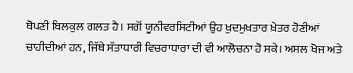ਥੋਪਣੀ ਬਿਲਕੁਲ ਗਲਤ ਹੈ। ਸਗੋਂ ਯੂਨੀਵਰਸਿਟੀਆਂ ਉਹ ਖੁਦਮੁਖਤਾਰ ਖ਼ੇਤਰ ਹੋਣੀਆਂ ਚਾਹੀਦੀਆਂ ਹਨ, ਜਿੱਥੇ ਸੱਤਾਧਾਰੀ ਵਿਚਰਾਧਾਰਾ ਦੀ ਵੀ ਆਲੋਚਨਾ ਹੋ ਸਕੇ। ਅਸਲ ਖੋਜ ਅਤੇ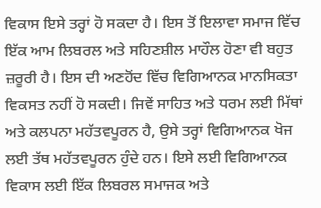ਵਿਕਾਸ ਇਸੇ ਤਰ੍ਹਾਂ ਹੋ ਸਕਦਾ ਹੈ। ਇਸ ਤੋਂ ਇਲਾਵਾ ਸਮਾਜ ਵਿੱਚ ਇੱਕ ਆਮ ਲਿਬਰਲ ਅਤੇ ਸਹਿਣਸ਼ੀਲ ਮਾਹੌਲ ਹੋਣਾ ਵੀ ਬਹੁਤ ਜ਼ਰੂਰੀ ਹੈ। ਇਸ ਦੀ ਅਣਹੋਂਦ ਵਿੱਚ ਵਿਗਿਆਨਕ ਮਾਨਸਿਕਤਾ ਵਿਕਸਤ ਨਹੀਂ ਹੋ ਸਕਦੀ। ਜਿਵੇਂ ਸਾਹਿਤ ਅਤੇ ਧਰਮ ਲਈ ਮਿੱਥਾਂ ਅਤੇ ਕਲਪਨਾ ਮਹੱਤਵਪੂਰਨ ਹੈ, ਉਸੇ ਤਰ੍ਹਾਂ ਵਿਗਿਆਨਕ ਖੋਜ ਲਈ ਤੱਥ ਮਹੱਤਵਪੂਰਨ ਹੁੰਦੇ ਹਨ। ਇਸੇ ਲਈ ਵਿਗਿਆਨਕ ਵਿਕਾਸ ਲਈ ਇੱਕ ਲਿਬਰਲ ਸਮਾਜਕ ਅਤੇ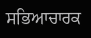ਸਭਿਆਚਾਰਕ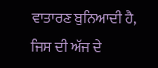ਵਾਤਾਰਣ ਬੁਨਿਆਦੀ ਹੈ, ਜਿਸ ਦੀ ਅੱਜ ਦੇ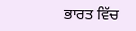ਭਾਰਤ ਵਿੱਚ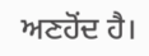ਅਣਹੋਂਦ ਹੈ।